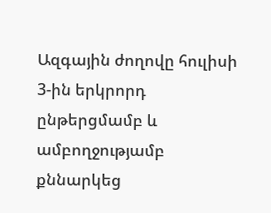Ազգային ժողովը հուլիսի 3-ին երկրորդ ընթերցմամբ և ամբողջությամբ քննարկեց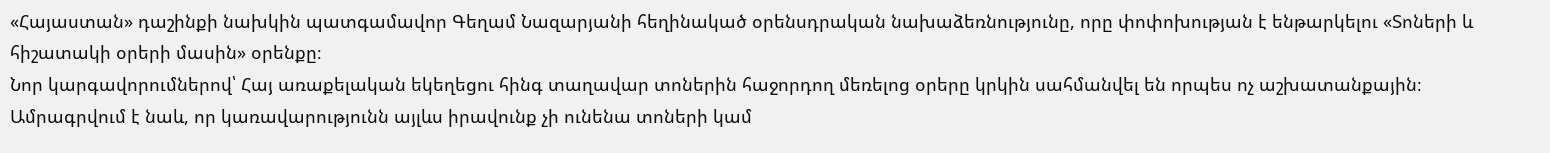«Հայաստան» դաշինքի նախկին պատգամավոր Գեղամ Նազարյանի հեղինակած օրենսդրական նախաձեռնությունը, որը փոփոխության է ենթարկելու «Տոների և հիշատակի օրերի մասին» օրենքը։
Նոր կարգավորումներով՝ Հայ առաքելական եկեղեցու հինգ տաղավար տոներին հաջորդող մեռելոց օրերը կրկին սահմանվել են որպես ոչ աշխատանքային։ Ամրագրվում է նաև, որ կառավարությունն այլևս իրավունք չի ունենա տոների կամ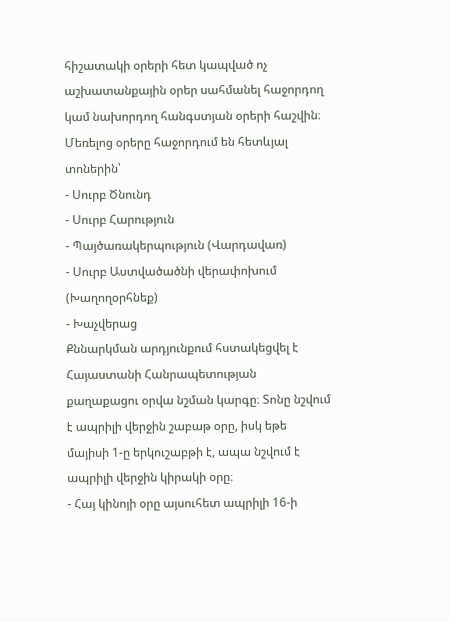հիշատակի օրերի հետ կապված ոչ աշխատանքային օրեր սահմանել հաջորդող կամ նախորդող հանգստյան օրերի հաշվին։
Մեռելոց օրերը հաջորդում են հետևյալ տոներին՝
- Սուրբ Ծնունդ
- Սուրբ Հարություն
- Պայծառակերպություն (Վարդավառ)
- Սուրբ Աստվածածնի վերափոխում (Խաղողօրհնեք)
- Խաչվերաց
Քննարկման արդյունքում հստակեցվել է Հայաստանի Հանրապետության քաղաքացու օրվա նշման կարգը։ Տոնը նշվում է ապրիլի վերջին շաբաթ օրը, իսկ եթե մայիսի 1-ը երկուշաբթի է, ապա նշվում է ապրիլի վերջին կիրակի օրը։
- Հայ կինոյի օրը այսուհետ ապրիլի 16-ի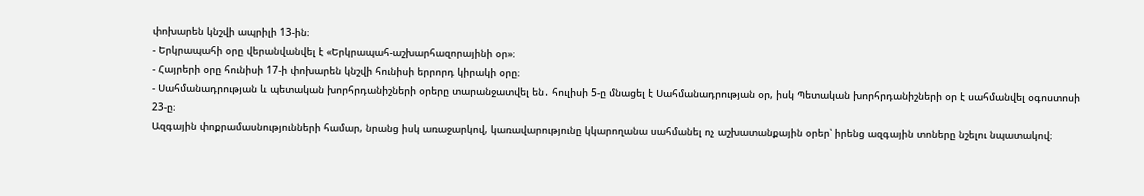փոխարեն կնշվի ապրիլի 13-ին։
- Երկրապահի օրը վերանվանվել է «Երկրապահ-աշխարհազորայինի օր»։
- Հայրերի օրը հունիսի 17-ի փոխարեն կնշվի հունիսի երրորդ կիրակի օրը։
- Սահմանադրության և պետական խորհրդանիշների օրերը տարանջատվել են․ հուլիսի 5-ը մնացել է Սահմանադրության օր, իսկ Պետական խորհրդանիշների օր է սահմանվել օգոստոսի 23-ը։
Ազգային փոքրամասնությունների համար, նրանց իսկ առաջարկով, կառավարությունը կկարողանա սահմանել ոչ աշխատանքային օրեր՝ իրենց ազգային տոները նշելու նպատակով։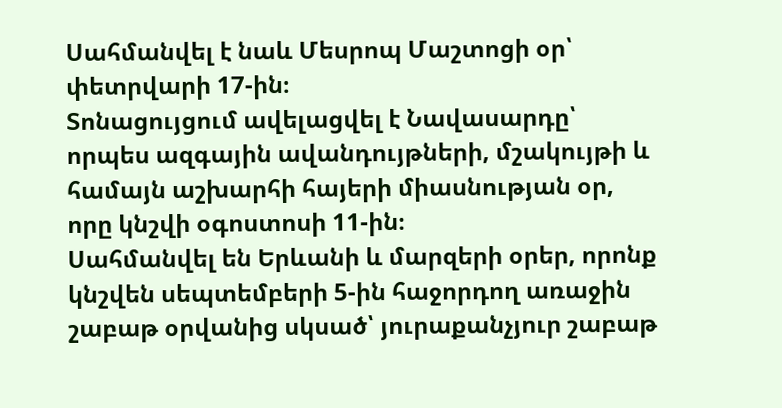Սահմանվել է նաև Մեսրոպ Մաշտոցի օր՝ փետրվարի 17-ին։
Տոնացույցում ավելացվել է Նավասարդը՝ որպես ազգային ավանդույթների, մշակույթի և համայն աշխարհի հայերի միասնության օր, որը կնշվի օգոստոսի 11-ին։
Սահմանվել են Երևանի և մարզերի օրեր, որոնք կնշվեն սեպտեմբերի 5-ին հաջորդող առաջին շաբաթ օրվանից սկսած՝ յուրաքանչյուր շաբաթ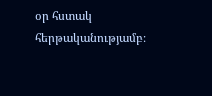օր հստակ հերթականությամբ։